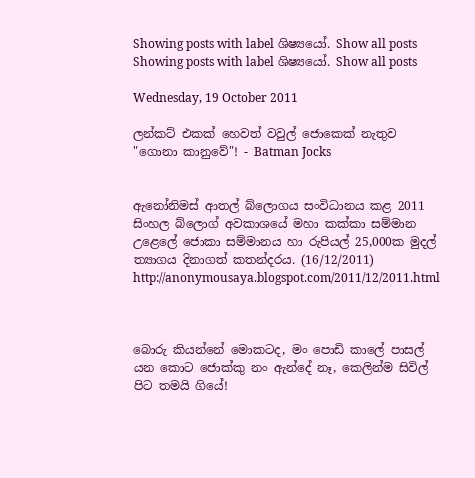Showing posts with label ශිෂ්‍යයෝ. Show all posts
Showing posts with label ශිෂ්‍යයෝ. Show all posts

Wednesday, 19 October 2011

ලන්කට් එකක් හෙවත් වවුල් ජොකෙක් නැතුව "ගොනා කානුවේ"! - Batman Jocks


ඇනෝනිමස් ආතල් බ්ලොගය සංවිධානය කළ 2011 සිංහල බ්ලොග් අවකාශයේ මහා කක්කා සම්මාන උළෙලේ ජොකා සම්මානය හා රුපියල් 25,000ක මුදල් ත්‍යාගය දිනාගත් කතන්දරය. (16/12/2011)
http://anonymousaya.blogspot.com/2011/12/2011.html



බොරු කියන්නේ මොකටද, මං පොඩි කාලේ පාසල් යන කොට ජොක්කු නං ඇන්දේ නෑ, කෙලින්ම සිවිල් පිට තමයි ගියේ!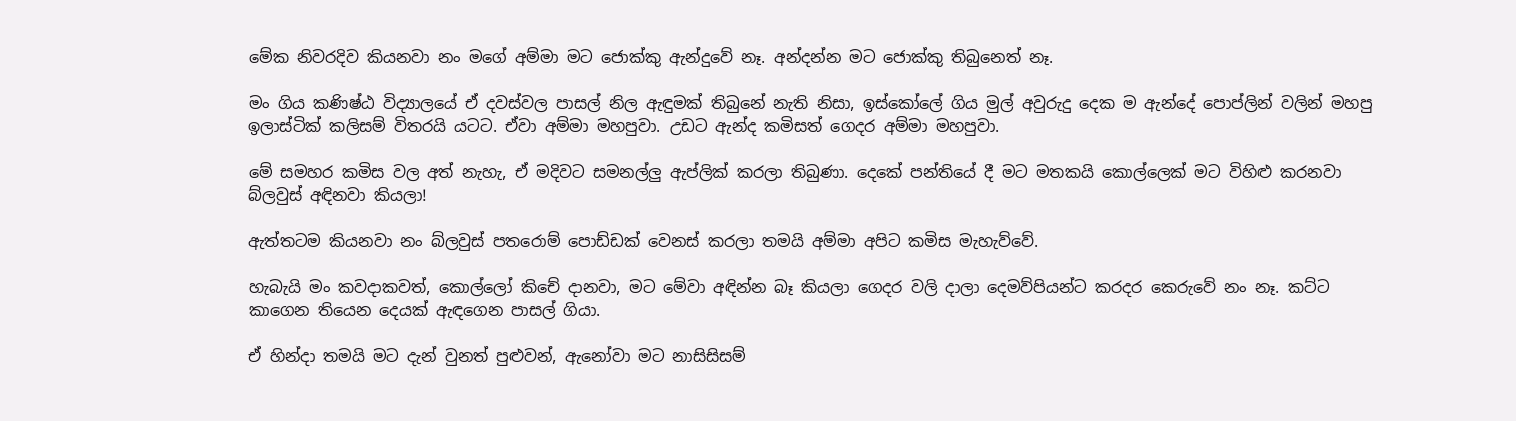මේක නිවරදිව කියනවා නං මගේ අම්මා මට ජොක්කු ඇන්දුවේ නෑ. අන්දන්න මට ජොක්කු තිබුනෙත් නෑ.

මං ගිය කණිෂ්ඨ විද්‍යාලයේ ඒ දවස්වල පාසල් නිල ඇඳුමක් තිබුනේ නැති නිසා, ඉස්කෝලේ ගිය මුල් අවුරුදු දෙක ම ඇන්දේ පොප්ලින් වලින් මහපු ඉලාස්ටික් කලිසම් විතරයි යටට. ඒවා අම්මා මහපුවා. උඩට ඇන්ද කමිසත් ගෙදර අම්මා මහපුවා.

මේ සමහර කමිස වල අත් නැහැ, ඒ මදිවට සමනල්ලු ඇප්ලික් කරලා තිබුණා. දෙකේ පන්තියේ දී මට මතකයි කොල්ලෙක් මට විහිළු කරනවා බ්ලවුස් අඳිනවා කියලා!

ඇත්තටම කියනවා නං බ්ලවුස් පතරොම් පොඩ්ඩක් වෙනස් කරලා තමයි අම්මා අපිට කමිස මැහැව්වේ.

හැබැයි මං කවදාකවත්, කොල්ලෝ කිචේ දානවා, මට මේවා අඳින්න බෑ කියලා ගෙදර වලි දාලා දෙමව්පියන්ට කරදර කෙරුවේ නං නෑ. කට්ට කාගෙන තියෙන දෙයක් ඇඳගෙන පාසල් ගියා.

ඒ හින්දා තමයි මට දැන් වුනත් පුළුවන්, ඇනෝවා මට නාසිසිසම්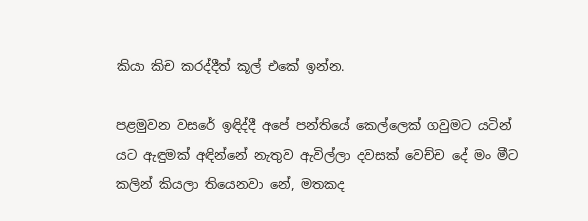කියා කිච කරද්දීත් කූල් එකේ ඉන්න.

පළමුවන වසරේ ඉඳිද්දී අපේ පන්තියේ කෙල්ලෙක් ගවුමට යටින් යට ඇඳුමක් අඳින්නේ නැතුව ඇවිල්ලා දවසක් වෙච්ච දේ මං මීට කලින් කියලා තියෙනවා නේ, මතකද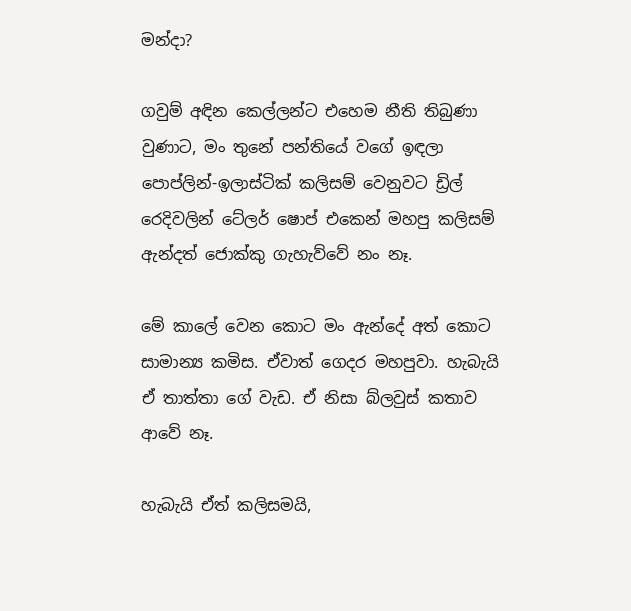මන්දා?

ගවුම් අඳින කෙල්ලන්ට එහෙම නීති තිබුණා වුණාට, මං තුනේ පන්තියේ වගේ ඉඳලා පොප්ලින්-ඉලාස්ටික් කලිසම් වෙනුවට ඩ්‍රිල් රෙදිවලින් ටේලර් ෂොප් එකෙන් මහපු කලිසම් ඇන්දත් ජොක්කු ගැහැව්වේ නං නෑ.

මේ කාලේ වෙන කොට මං ඇන්දේ අත් කොට සාමාන්‍ය කමිස. ඒවාත් ගෙදර මහපුවා. හැබැයි ඒ තාත්තා ගේ වැඩ. ඒ නිසා බ්ලවුස් කතාව ආවේ නෑ.

හැබැයි ඒත් කලිසමයි,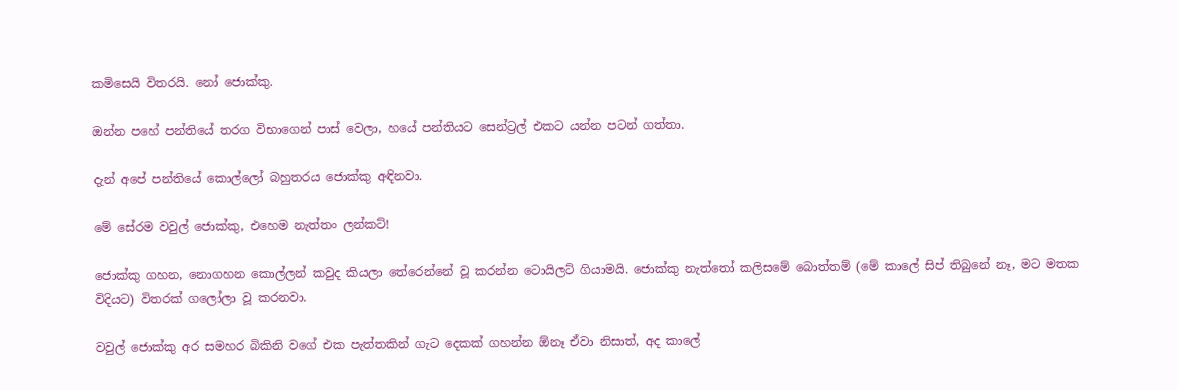කමිසෙයි විතරයි. නෝ ජොක්කු.

ඔන්න පහේ පන්තියේ තරග විභාගෙන් පාස් වෙලා, හයේ පන්තියට සෙන්ට්‍රල් එකට යන්න පටන් ගත්තා.

දැන් අපේ පන්තියේ කොල්ලෝ බහුතරය ජොක්කු අඳිනවා.

මේ සේරම වවුල් ජොක්කු, එහෙම නැත්තං ලන්කට්!

ජොක්කු ගහන, නොගහන කොල්ලන් කවුද කියලා තේරෙන්නේ වූ කරන්න ටොයිලට් ගියාමයි. ජොක්කු නැත්තෝ කලිසමේ බොත්තම් (මේ කාලේ සිප් තිබුනේ නෑ, මට මතක විදියට) විතරක් ගලෝලා වූ කරනවා.

වවුල් ජොක්කු අර සමහර බිකිනි වගේ එක පැත්තකින් ගැට දෙකක් ගහන්න ඕනෑ ඒවා නිසාත්, අද කාලේ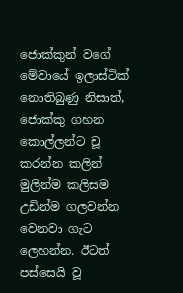ජොක්කුන් වගේ මේවායේ ඉලාස්ටික් නොතිබුණු නිසාත්, ජොක්කු ගහන කොල්ලන්ට චූ කරන්න කලින් මුලින්ම කලිසම උඩින්ම ගලවන්න වෙනවා ගැට ලෙහන්න. ඊටත් පස්සෙයි වූ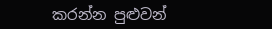කරන්න පුළුවන්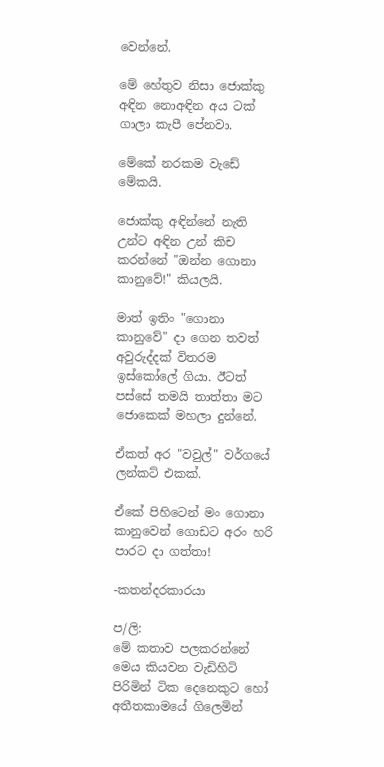වෙන්නේ.

මේ හේතුව නිසා ජොක්කු අඳින නොඅඳින අය ටක් ගාලා කැපී පේනවා.

මේකේ නරකම වැඩේ මේකයි.

ජොක්කු අඳින්නේ නැති උන්ට අඳින උන් කිච කරන්නේ "ඔන්න ගොනා කානුවේ!" කියලයි.

මාත් ඉතිං "ගොනා කානුවේ" දා ගෙන තවත් අවුරුද්දක් විතරම ඉස්කෝලේ ගියා. ඊටත් පස්සේ තමයි තාත්තා මට ජොකෙක් මහලා දුන්නේ.

ඒකත් අර "වවුල්" වර්ගයේ ලන්කට් එකක්.

ඒකේ පිහිටෙන් මං ගොනා කානුවෙන් ගොඩට අරං හරි පාරට දා ගත්තා!

-කතන්දරකාරයා

ප/ලි:
මේ කතාව පලකරන්නේ මෙය කියවන වැඩිහිටි පිරිමින් ටික දෙනෙකුට හෝ අතීතකාමයේ ගිලෙමින්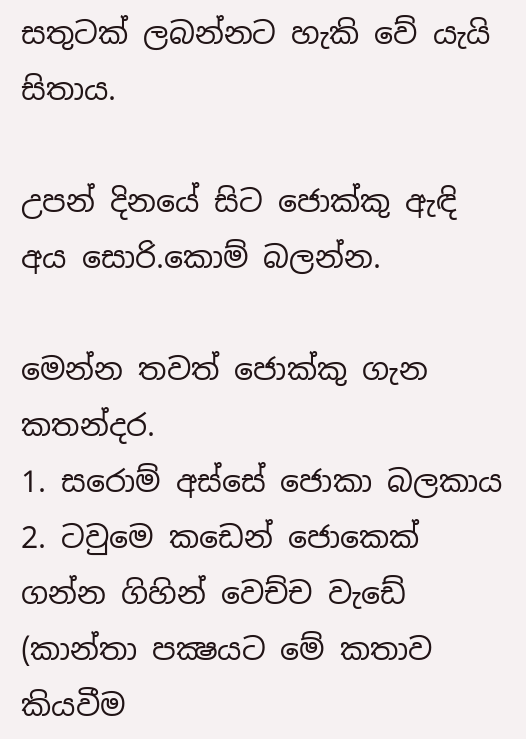සතුටක් ලබන්නට හැකි වේ යැයි සිතාය.

උපන් දිනයේ සිට ජොක්කු ඇඳි අය සොරි.කොම් බලන්න.

මෙන්න තවත් ජොක්කු ගැන කතන්දර.
1. සරොම් අස්සේ ජොකා බලකාය
2. ටවුමෙ කඩෙන් ජොකෙක් ගන්න ගිහින් වෙච්ච වැඩේ (කාන්තා පක්‍ෂයට මේ කතාව කියවීම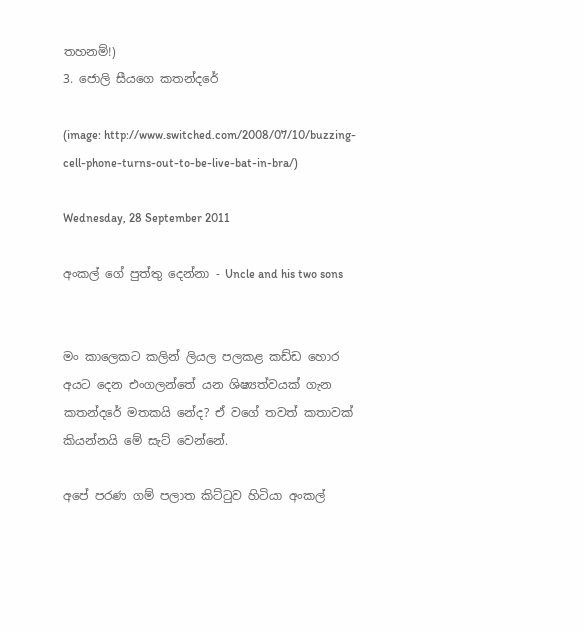තහනම්!)
3. ජොලි සීයගෙ කතන්දරේ

(image: http://www.switched.com/2008/07/10/buzzing-cell-phone-turns-out-to-be-live-bat-in-bra/)

Wednesday, 28 September 2011

අංකල් ගේ පුත්තු දෙන්නා - Uncle and his two sons


මං කාලෙකට කලින් ලියල පලකළ කඩ්ඩ හොර අයට දෙන එංගලන්තේ යන ශිෂ්‍යත්වයක් ගැන කතන්දරේ මතකයි නේද? ඒ වගේ තවත් කතාවක් කියන්නයි මේ සැට් වෙන්නේ.

අපේ පරණ ගම් පලාත කිට්ටුව හිටියා අංකල්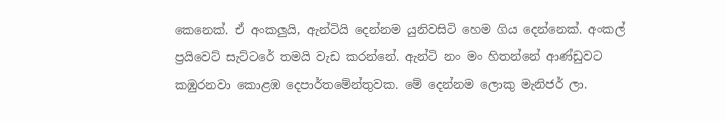කෙනෙක්. ඒ අංකලුයි, ඇන්ටියි දෙන්නම යුනිවසිටි හෙම ගිය දෙන්නෙක්. අංකල් ප්‍රයිවෙට් සැට්ටරේ තමයි වැඩ කරන්නේ. ඇන්ටි නං මං හිතන්නේ ආණ්ඩුවට කඹුරනවා කොළඹ දෙපාර්තමේන්තුවක. මේ දෙන්නම ලොකු මැනිජර් ලා.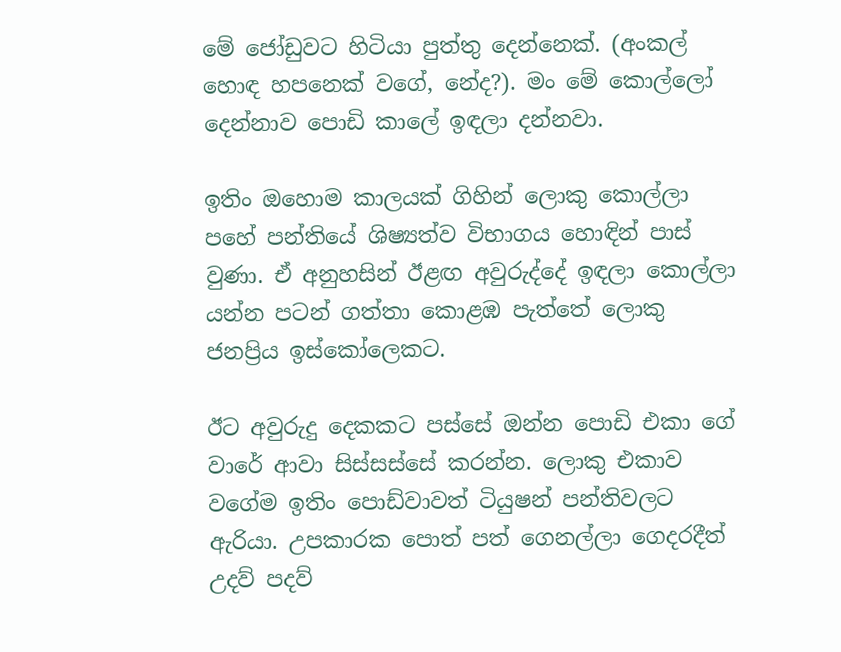මේ ජෝඩුවට හිටියා පුත්තු දෙන්නෙක්. (අංකල් හොඳ හපනෙක් වගේ, නේද?). මං මේ කොල්ලෝ දෙන්නාව පොඩි කාලේ ඉඳලා දන්නවා.

ඉතිං ඔහොම කාලයක් ගිහින් ලොකු කොල්ලා පහේ පන්තියේ ශිෂ්‍යත්ව විභාගය හොඳින් පාස් වුණා. ඒ අනුහසින් ඊළඟ අවුරුද්දේ ඉඳලා කොල්ලා යන්න පටන් ගත්තා කොළඹ පැත්තේ ලොකු ජනප්‍රිය ඉස්කෝලෙකට.

ඊට අවුරුදු දෙකකට පස්සේ ඔන්න පොඩි එකා ගේ වාරේ ආවා සිස්සස්සේ කරන්න. ලොකු එකාව වගේම ඉතිං පොඩ්වාවත් ටියුෂන් පන්තිවලට ඇරියා. උපකාරක පොත් පත් ගෙනල්ලා ගෙදරදීත් උදව් පදව්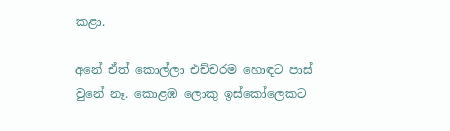කළා.

අනේ ඒත් කොල්ලා එච්චරම හොඳට පාස් වුනේ නෑ. කොළඹ ලොකු ඉස්කෝලෙකට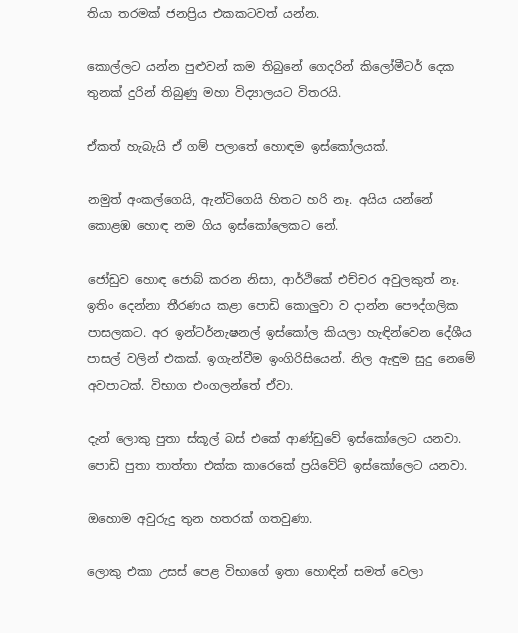තියා තරමක් ජනප්‍රිය එකකටවත් යන්න.

කොල්ලට යන්න පුළුවන් කම තිබුනේ ගෙදරින් කිලෝමීටර් දෙක තුනක් දුරින් තිබුණු මහා විද්‍යාලයට විතරයි.

ඒකත් හැබැයි ඒ ගම් පලාතේ හොඳම ඉස්කෝලයක්.

නමුත් අංකල්ගෙයි, ඇන්ටිගෙයි හිතට හරි නෑ. අයිය යන්නේ කොළඹ හොඳ නම ගිය ඉස්කෝලෙකට නේ.

ජෝඩුව හොඳ ජොබ් කරන නිසා, ආර්ථිකේ එච්චර අවුලකුත් නෑ. ඉතිං දෙන්නා තීරණය කළා පොඩි කොලුවා ව දාන්න පෞද්ගලික පාසලකට. අර ඉන්ටර්නැෂනල් ඉස්කෝල කියලා හැඳින්වෙන දේශීය පාසල් වලින් එකක්. ඉගැන්වීම ඉංගිරිසියෙන්. නිල ඇඳුම සුදු නෙමේ අවපාටක්. විභාග එංගලන්තේ ඒවා.

දැන් ලොකු පුතා ස්කූල් බස් එකේ ආණ්ඩුවේ ඉස්කෝලෙට යනවා.
පොඩි පුතා තාත්තා එක්ක කාරෙකේ ප්‍රයිවේට් ඉස්කෝලෙට යනවා.

ඔහොම අවුරුදු තුන හතරක් ගතවුණා.

ලොකු එකා උසස් පෙළ විභාගේ ඉතා හොඳින් සමත් වෙලා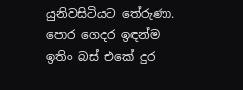යුනිවසිටියට තේරුණා. පොර ගෙදර ඉඳන්ම ඉතිං බස් එකේ දුර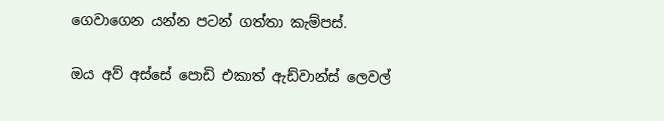ගෙවාගෙන යන්න පටන් ගත්තා කැම්පස්.

ඔය අව් අස්සේ පොඩි එකාත් ඇඩ්වාන්ස් ලෙවල්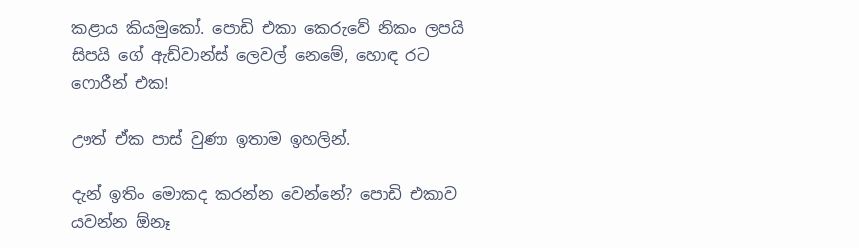කළාය කියමුකෝ. පොඩි එකා කෙරුවේ නිකං ලපයි සිපයි ගේ ඇඩ්වාන්ස් ලෙවල් නෙමේ, හොඳ රට ෆොරීන් එක!

ඌත් ඒක පාස් වුණා ඉතාම ඉහලින්.

දැන් ඉතිං මොකද කරන්න වෙන්නේ? පොඩි එකාව යවන්න ඕනෑ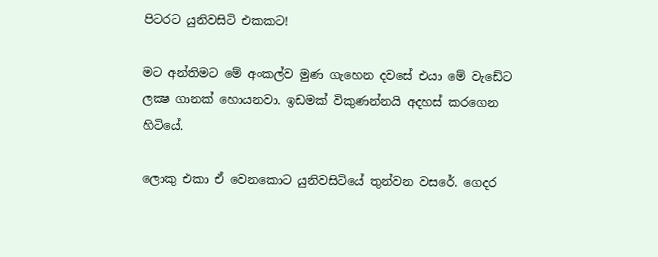පිටරට යුනිවසිටි එකකට!

මට අන්තිමට මේ අංකල්ව මුණ ගැහෙන දවසේ එයා මේ වැඩේට ලක්‍ෂ ගානක් හොයනවා. ඉඩමක් විකුණන්නයි අදහස් කරගෙන හිටියේ.

ලොකු එකා ඒ වෙනකොට යුනිවසිටියේ තුන්වන වසරේ. ගෙදර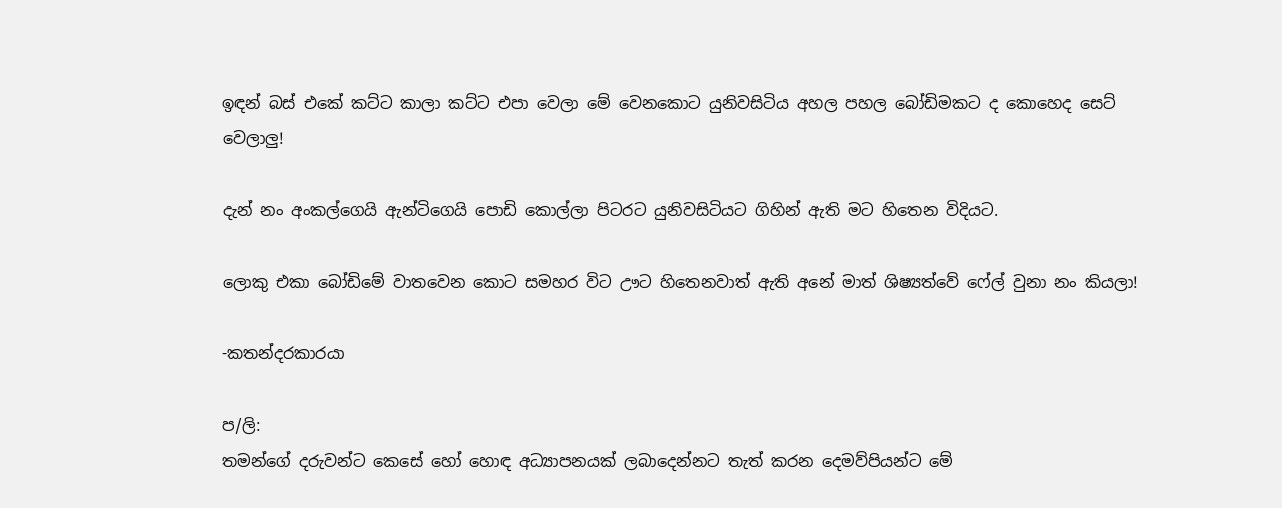ඉඳන් බස් එකේ කට්ට කාලා කට්ට එපා වෙලා මේ වෙනකොට යුනිවසිටිය අහල පහල බෝඩිමකට ද කොහෙද සෙට් වෙලාලු!

දැන් නං අංකල්ගෙයි ඇන්ටිගෙයි පොඩි කොල්ලා පිටරට යුනිවසිටියට ගිහින් ඇති මට හිතෙන විදියට.

ලොකු එකා බෝඩිමේ වාතවෙන කොට සමහර විට ඌට හිතෙනවාත් ඇති අනේ මාත් ශිෂ්‍යත්වේ ෆේල් වුනා නං කියලා!

-කතන්දරකාරයා

ප/ලි:
තමන්ගේ දරුවන්ට කෙසේ හෝ හොඳ අධ්‍යාපනයක් ලබාදෙන්නට තැත් කරන දෙමව්පියන්ට මේ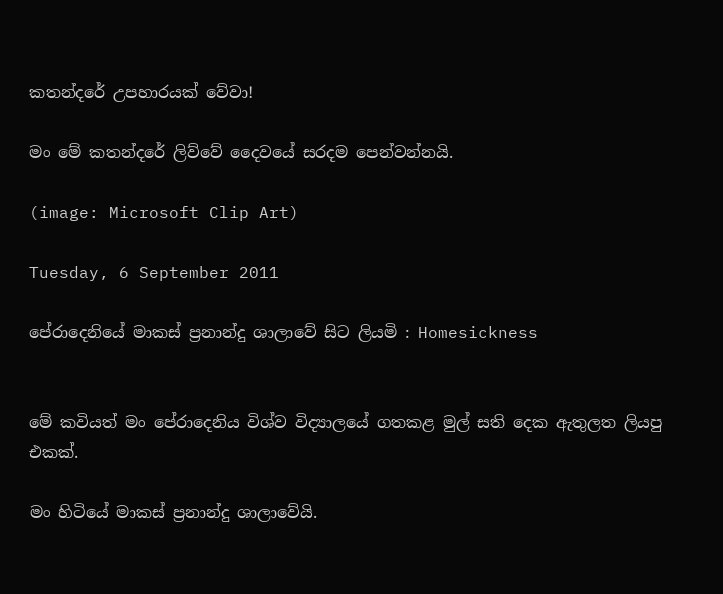කතන්දරේ උපහාරයක් වේවා!

මං මේ කතන්දරේ ලිව්වේ දෛවයේ සරදම පෙන්වන්නයි.

(image: Microsoft Clip Art)

Tuesday, 6 September 2011

පේරාදෙනියේ මාකස් ප්‍රනාන්දු ශාලාවේ සිට ලියමි : Homesickness


මේ කවියත් මං පේරාදෙනිය විශ්ව විද්‍යාලයේ ගතකළ මුල් සති දෙක ඇතුලත ලියපු එකක්.

මං හිටියේ මාකස් ප්‍රනාන්දු ශාලාවේයි.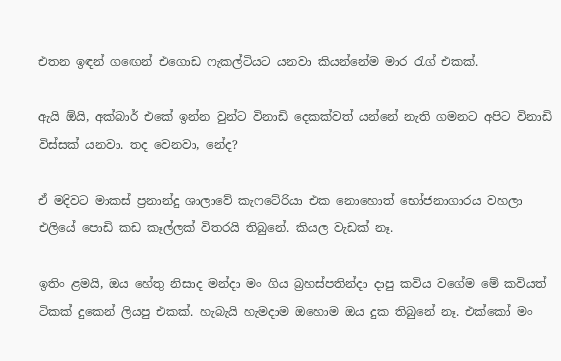එතන ඉඳන් ගඟෙන් එගොඩ ෆැකල්ටියට යනවා කියන්නේම මාර රැග් එකක්.

ඇයි ඕයි, අක්බාර් එකේ ඉන්න වුන්ට විනාඩි දෙකක්වත් යන්නේ නැති ගමනට අපිට විනාඩි විස්සක් යනවා. තද වෙනවා, නේද?

ඒ මදිවට මාකස් ප්‍රනාන්දු ශාලාවේ කැෆටේරියා එක නොහොත් භෝජනාගාරය වහලා එලියේ පොඩි කඩ කෑල්ලක් විතරයි තිබුනේ. කියල වැඩක් නෑ.

ඉතිං ළමයි, ඔය හේතු නිසාද මන්දා මං ගිය බ්‍රහස්පතින්දා දාපු කවිය වගේම මේ කවියත් ටිකක් දුකෙන් ලියපු එකක්. හැබැයි හැමදාම ඔහොම ඔය දුක තිබුනේ නෑ. එක්කෝ මං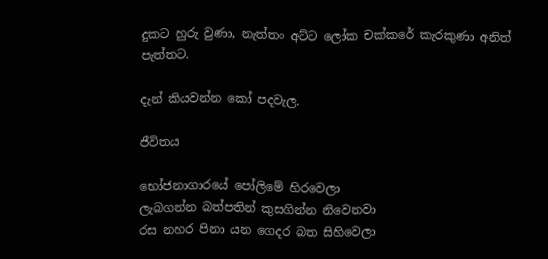දුකට හුරු වුණා, නැත්තං අට්ට ලෝක චක්කරේ කැරකුණා අනිත් පැත්තට.

දැන් කියවන්න කෝ පදවැල.

ජීවිතය

භෝජනාගාරයේ පෝලිමේ හිරවෙලා
ලැබගන්න බත්පතින් කුසගින්න නිවෙනවා
රස නහර පිනා යන ගෙදර බත සිහිවෙලා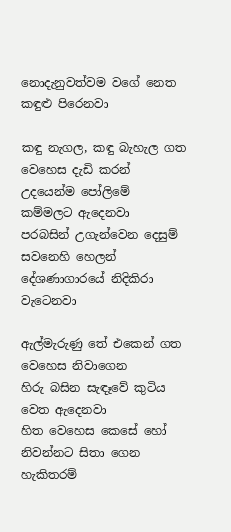නොදැනුවත්වම වගේ නෙත කඳුළු පිරෙනවා

කඳු නැගල, කඳු බැහැල ගත වෙහෙස දැඩි කරන්
උදයෙන්ම පෝලිමේ කම්මලට ඇදෙනවා
පරබසින් උගැන්වෙන දෙසුම් සවනෙහි හෙලන්
දේශණාගාරයේ නිදිකිරා වැටෙනවා

ඇල්මැරුණු තේ එකෙන් ගත වෙහෙස නිවාගෙන
හිරු බසින සැඳෑවේ කුටිය වෙත ඇදෙනවා
හිත වෙහෙස කෙසේ හෝ නිවන්නට සිතා ගෙන
හැකිතරම්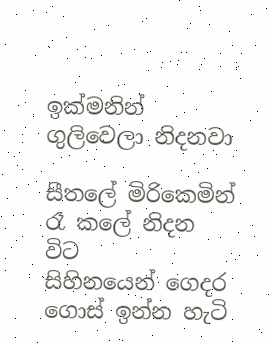ඉක්මනින් ගුලිවෙලා නිදනවා

සීතලේ මිරිකෙමින් රෑ කලේ නිදන විට
සිහිනයෙන් ගෙදර ගොස් ඉන්න හැටි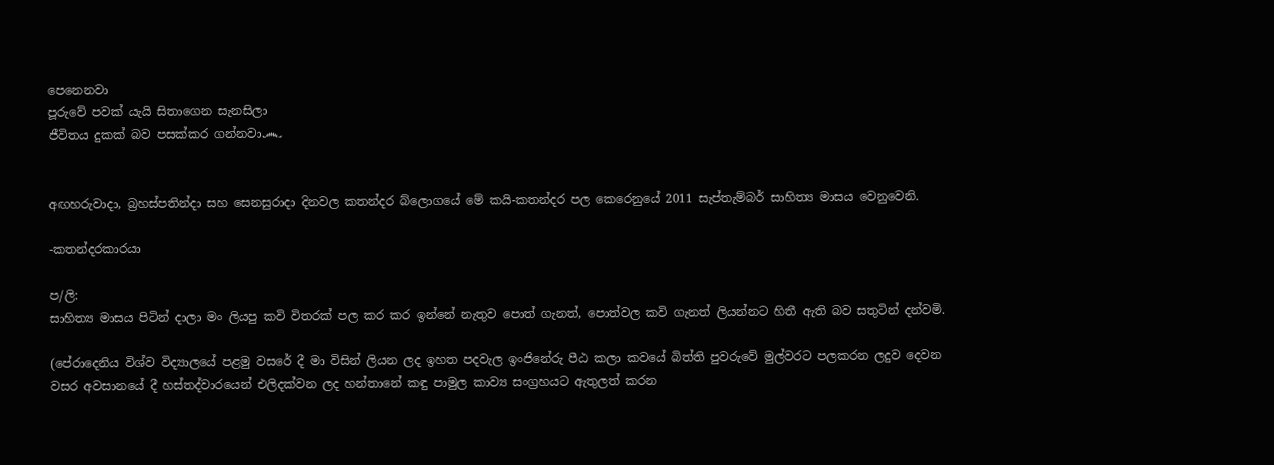පෙනෙනවා
පූරුවේ පවක් යැයි සිතාගෙන සැනසිලා
ජීවිතය දුකක් බව පසක්කර ගන්නවා෴


අඟහරුවාදා, බ්‍රහස්පතින්දා සහ සෙනසුරාදා දිනවල කතන්දර බ්ලොගයේ මේ කයි-කතන්දර පල කෙරෙනුයේ 2011 සැප්තැම්බර් සාහිත්‍ය මාසය වෙනුවෙනි.

-කතන්දරකාරයා

ප/ලි:
සාහිත්‍ය මාසය පිටින් දාලා මං ලියපු කවි විතරක් පල කර කර ඉන්නේ නැතුව පොත් ගැනත්, පොත්වල කවි ගැනත් ලියන්නට හිතී ඇති බව සතුටින් දන්වමි.

(පේරාදෙනිය විශ්ව විද්‍යාලයේ පළමු වසරේ දී මා විසින් ලියන ලද ඉහත පදවැල ඉංජිනේරු පීඨ කලා කවයේ බිත්ති පුවරුවේ මුල්වරට පලකරන ලදුව දෙවන වසර අවසානයේ දී හස්තද්වාරයෙන් එලිදක්වන ලද හන්තානේ කඳු පාමුල කාව්‍ය සංග්‍රහයට ඇතුලත් කරන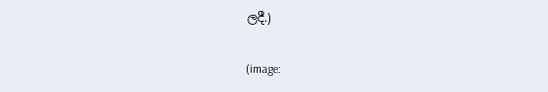ලදී.)

(image: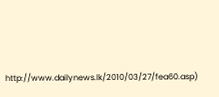http://www.dailynews.lk/2010/03/27/fea60.asp)